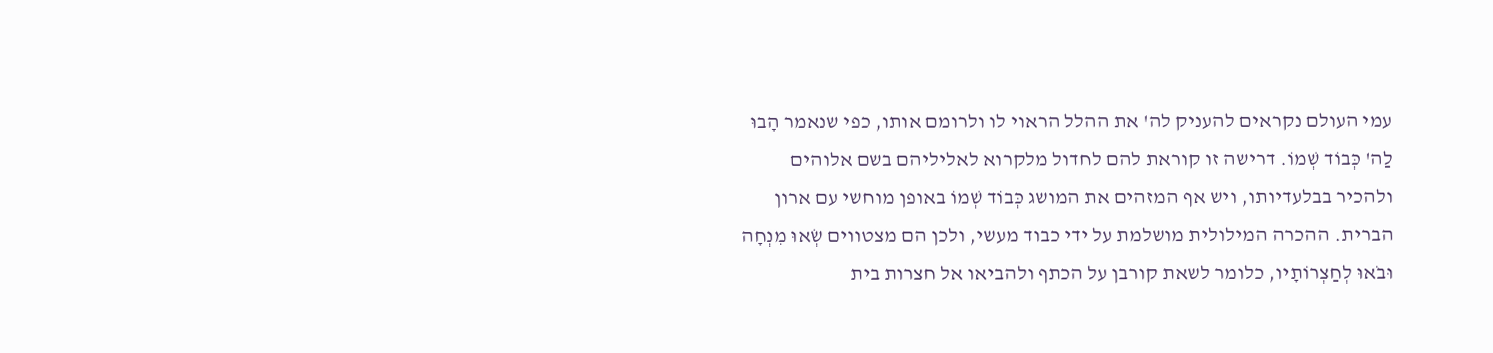עמי העולם נקראים להעניק לה' את ההלל הראוי לו ולרומם אותו, כפי שנאמר הָבוּ לַה' כְּבוֹד שְׁמוֹ. דרישה זו קוראת להם לחדול מלקרוא לאליליהם בשם אלוהים ולהכיר בבלעדיותו, ויש אף המזהים את המושג כְּבוֹד שְׁמוֹ באופן מוחשי עם ארון הברית. ההכרה המילולית מושלמת על ידי כבוד מעשי, ולכן הם מצטווים שְׂאוּ מִנְחָה וּבֹאוּ לְחַצְרוֹתָיו, כלומר לשאת קורבן על הכתף ולהביאו אל חצרות בית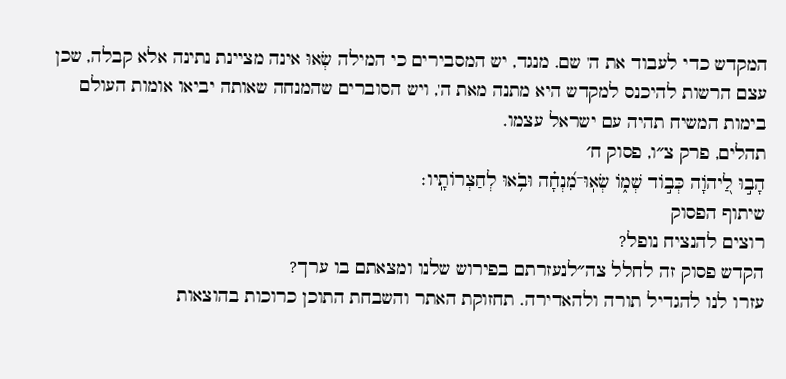המקדש כדי לעבוד את ה' שם. מנגד, יש המסבירים כי המילה שְׂאוּ אינה מציינת נתינה אלא קבלה, שכן עצם הרשות להיכנס למקדש היא מתנה מאת ה', ויש הסוברים שהמנחה שאותה יביאו אומות העולם בימות המשיח תהיה עם ישראל עצמו.
תהלים, פרק צ״ו, פסוק ח׳
הָב֣וּ לַ֭יהֹוָה כְּב֣וֹד שְׁמ֑וֹ שְׂאֽוּ־מִ֝נְחָ֗ה וּבֹ֥אוּ לְחַצְרוֹתָֽיו׃
שיתוף הפסוק
רוצים להנציח נופל?
הקדש פסוק זה לחלל צה״לנעזרתם בפירוש שלנו ומצאתם בו ערך?
עזרו לנו להגדיל תורה ולהאדירה. תחזוקת האתר והשבחת התוכן כרוכות בהוצאות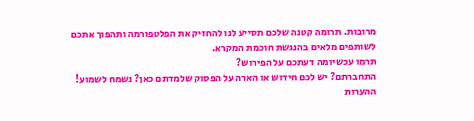מרובות. תרומה קטנה שלכם תסייע לנו להחזיק את הפלטפורמה ותהפוך אתכם לשותפים מלאים בהנגשת חוכמת המקרא.
תרמו עכשיומה דעתכם על הפירוש?
התחברתם? יש לכם חידוש או הארה על הפסוק שלמדתם כאן? נשמח לשמוע!
ההערות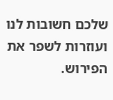שלכם חשובות לנו ועוזרות לשפר את הפירוש.